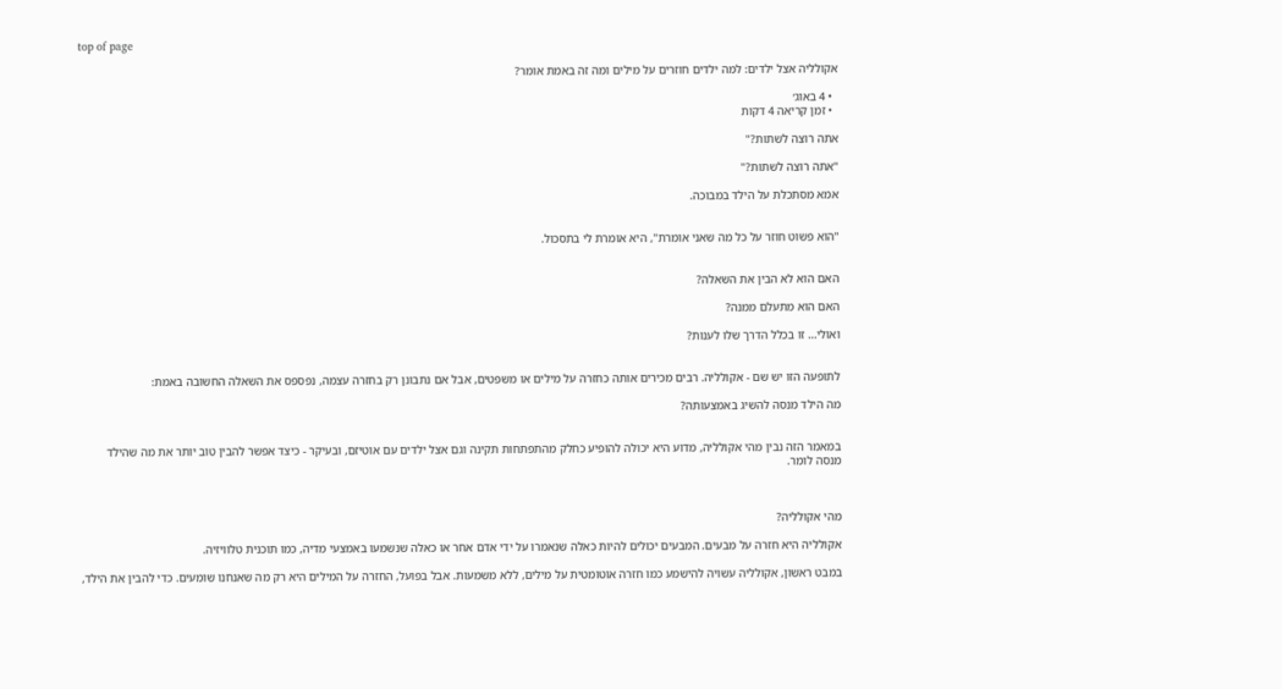top of page

אקולליה אצל ילדים: למה ילדים חוזרים על מילים ומה זה באמת אומר?

  • 4 באוג׳
  • זמן קריאה 4 דקות

אתה רוצה לשתות?"

"אתה רוצה לשתות?"

אמא מסתכלת על הילד במבוכה.


"הוא פשוט חוזר על כל מה שאני אומרת", היא אומרת לי בתסכול.


האם הוא לא הבין את השאלה?

האם הוא מתעלם ממנה?

ואולי... זו בכלל הדרך שלו לענות?


לתופעה הזו יש שם - אקולליה. רבים מכירים אותה כחזרה על מילים או משפטים, אבל אם נתבונן רק בחזרה עצמה, נפספס את השאלה החשובה באמת:

מה הילד מנסה להשיג באמצעותה?


במאמר הזה נבין מהי אקולליה, מדוע היא יכולה להופיע כחלק מהתפתחות תקינה וגם אצל ילדים עם אוטיזם, ובעיקר - כיצד אפשר להבין טוב יותר את מה שהילד מנסה לומר.



מהי אקולליה?

אקולליה היא חזרה על מבעים. המבעים יכולים להיות כאלה שנאמרו על ידי אדם אחר או כאלה שנשמעו באמצעי מדיה, כמו תוכנית טלוויזיה.

במבט ראשון, אקולליה עשויה להישמע כמו חזרה אוטומטית על מילים, ללא משמעות. אבל בפועל, החזרה על המילים היא רק מה שאנחנו שומעים. כדי להבין את הילד,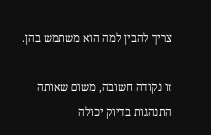צריך להבין למה הוא משתמש בהן.

זו נקודה חשובה, משום שאותה התנהגות בדיוק יכולה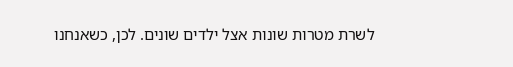לשרת מטרות שונות אצל ילדים שונים. לכן, כשאנחנו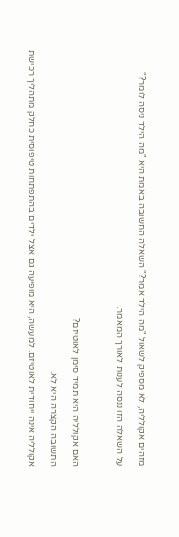מזהים אקולליה, לא מספיק לשאול "מה הילד אמר?" השאלה החשובה באמת היא "מה הילד ניסה לומר?"

על השאלה הזו ננסה לענות לאורך המאמר.



האם אקולליה היא תמיד סימן לאוטיזם?

התשובה הקצרה היא לא.

אקולליה אינה ייחודית לאוטיזם. למעשה, היא מופיעה גם אצל ילדים בהתפתחות טיפוסית כחלק מתהליך רכישת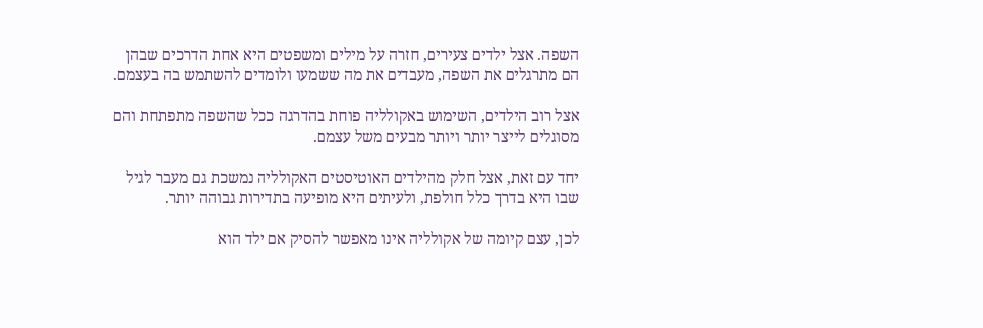השפה. אצל ילדים צעירים, חזרה על מילים ומשפטים היא אחת הדרכים שבהן הם מתרגלים את השפה, מעבדים את מה ששמעו ולומדים להשתמש בה בעצמם.

אצל רוב הילדים, השימוש באקולליה פוחת בהדרגה ככל שהשפה מתפתחת והם מסוגלים לייצר יותר ויותר מבעים משל עצמם.

יחד עם זאת, אצל חלק מהילדים האוטיסטים האקולליה נמשכת גם מעבר לגיל שבו היא בדרך כלל חולפת, ולעיתים היא מופיעה בתדירות גבוהה יותר.

לכן, עצם קיומה של אקולליה אינו מאפשר להסיק אם ילד הוא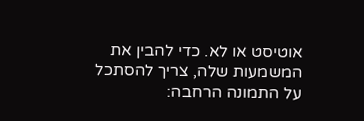אוטיסט או לא. כדי להבין את המשמעות שלה, צריך להסתכל על התמונה הרחבה: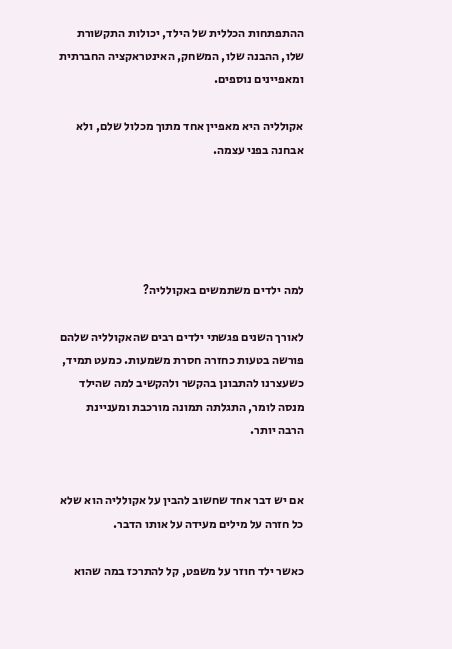ההתפתחות הכללית של הילד, יכולות התקשורת שלו, ההבנה שלו, המשחק, האינטראקציה החברתית ומאפיינים נוספים.

אקולליה היא מאפיין אחד מתוך מכלול שלם, ולא אבחנה בפני עצמה.





למה ילדים משתמשים באקולליה?

לאורך השנים פגשתי ילדים רבים שהאקולליה שלהם פורשה בטעות כחזרה חסרת משמעות. כמעט תמיד, כשעצרנו להתבונן בהקשר ולהקשיב למה שהילד מנסה לומר, התגלתה תמונה מורכבת ומעניינת הרבה יותר.


אם יש דבר אחד שחשוב להבין על אקולליה הוא שלא כל חזרה על מילים מעידה על אותו הדבר.

כאשר ילד חוזר על משפט, קל להתרכז במה שהוא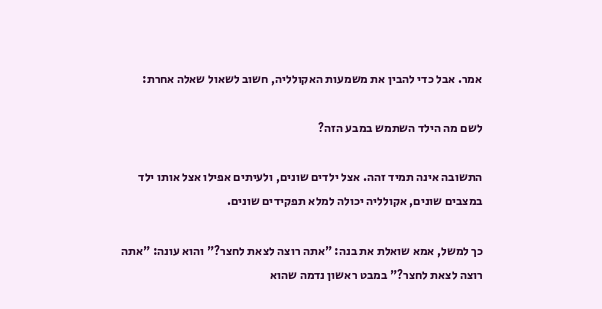אמר. אבל כדי להבין את משמעות האקולליה, חשוב לשאול שאלה אחרת:

לשם מה הילד השתמש במבע הזה?

התשובה אינה תמיד זהה. אצל ילדים שונים, ולעיתים אפילו אצל אותו ילד במצבים שונים, אקולליה יכולה למלא תפקידים שונים.

כך למשל, אמא שואלת את בנה: "אתה רוצה לצאת לחצר?" והוא עונה: "אתה רוצה לצאת לחצר?" במבט ראשון נדמה שהוא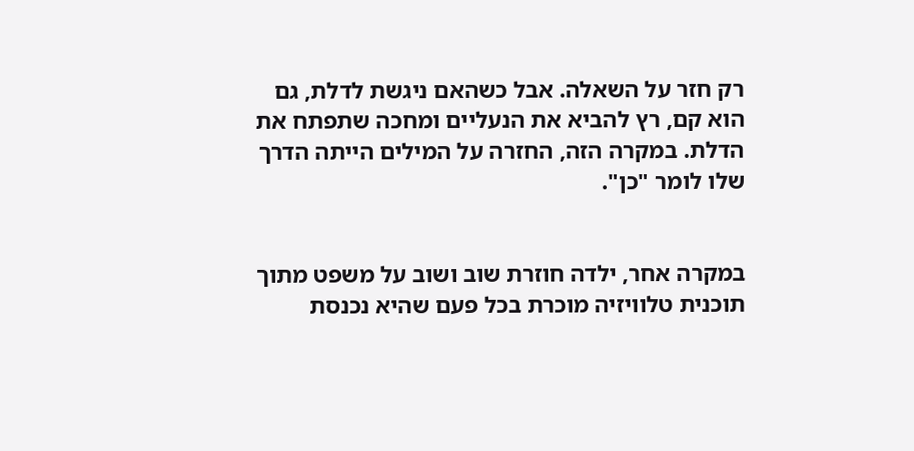רק חזר על השאלה. אבל כשהאם ניגשת לדלת, גם הוא קם, רץ להביא את הנעליים ומחכה שתפתח את הדלת. במקרה הזה, החזרה על המילים הייתה הדרך שלו לומר "כן".


במקרה אחר, ילדה חוזרת שוב ושוב על משפט מתוך תוכנית טלוויזיה מוכרת בכל פעם שהיא נכנסת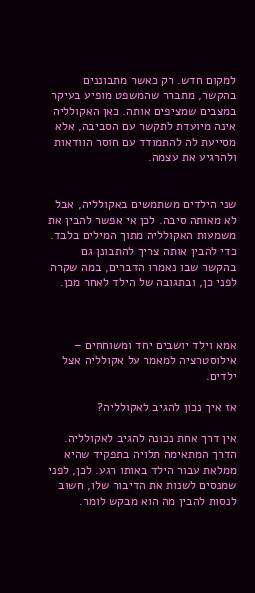למקום חדש. רק כאשר מתבוננים בהקשר, מתברר שהמשפט מופיע בעיקר במצבים שמציפים אותה. כאן האקולליה אינה מיועדת לתקשר עם הסביבה, אלא מסייעת לה להתמודד עם חוסר הוודאות ולהרגיע את עצמה.


שני הילדים משתמשים באקולליה, אבל לא מאותה סיבה. לכן אי אפשר להבין את משמעות האקולליה מתוך המילים בלבד. כדי להבין אותה צריך להתבונן גם בהקשר שבו נאמרו הדברים, במה שקרה לפני כן, ובתגובה של הילד לאחר מכן.



אמא וילד יושבים יחד ומשוחחים – אילוסטרציה למאמר על אקולליה אצל ילדים.

אז איך נכון להגיב לאקולליה?

אין דרך אחת נכונה להגיב לאקולליה. הדרך המתאימה תלויה בתפקיד שהיא ממלאת עבור הילד באותו רגע. לכן, לפני שמנסים לשנות את הדיבור שלו, חשוב לנסות להבין מה הוא מבקש לומר.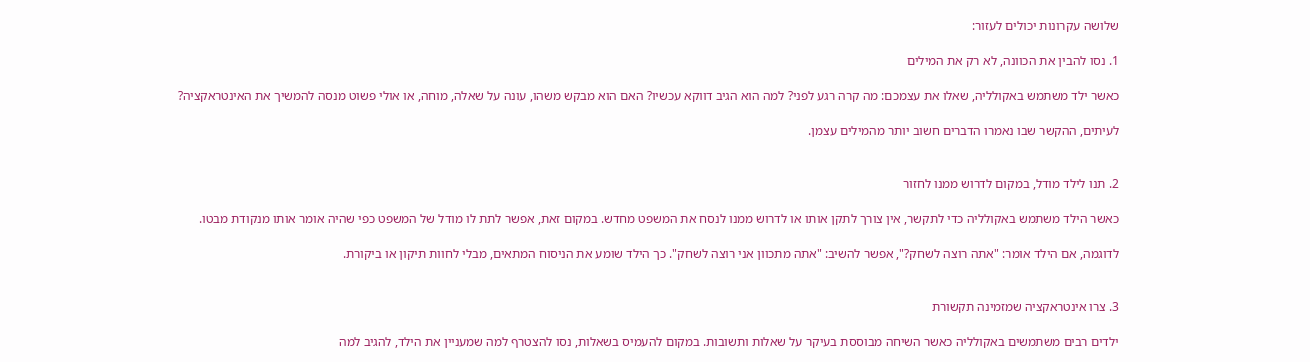שלושה עקרונות יכולים לעזור:

1. נסו להבין את הכוונה, לא רק את המילים

כאשר ילד משתמש באקולליה, שאלו את עצמכם: מה קרה רגע לפני? למה הוא הגיב דווקא עכשיו? האם הוא מבקש משהו, עונה על שאלה, מוחה, או אולי פשוט מנסה להמשיך את האינטראקציה?

לעיתים, ההקשר שבו נאמרו הדברים חשוב יותר מהמילים עצמן.


2. תנו לילד מודל, במקום לדרוש ממנו לחזור

כאשר הילד משתמש באקולליה כדי לתקשר, אין צורך לתקן אותו או לדרוש ממנו לנסח את המשפט מחדש. במקום זאת, אפשר לתת לו מודל של המשפט כפי שהיה אומר אותו מנקודת מבטו.

לדוגמה, אם הילד אומר: "אתה רוצה לשחק?", אפשר להשיב: "אתה מתכוון אני רוצה לשחק". כך הילד שומע את הניסוח המתאים, מבלי לחוות תיקון או ביקורת.


3. צרו אינטראקציה שמזמינה תקשורת

ילדים רבים משתמשים באקולליה כאשר השיחה מבוססת בעיקר על שאלות ותשובות. במקום להעמיס בשאלות, נסו להצטרף למה שמעניין את הילד, להגיב למה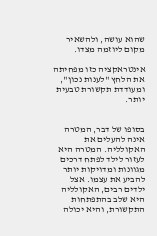שהוא עושה, ולהשאיר מקום ליוזמה מצדו.

אינטראקציה כזו מפחיתה את הלחץ "לענות נכון", ומעודדת תקשורת טבעית יותר.


בסופו של דבר, המטרה אינה להעלים את האקולליה. המטרה היא לעזור לילד לפתח דרכים מגוונות ומדויקות יותר להביע את עצמו. אצל ילדים רבים, האקולליה היא שלב בהתפתחות התקשורת, והיא יכולה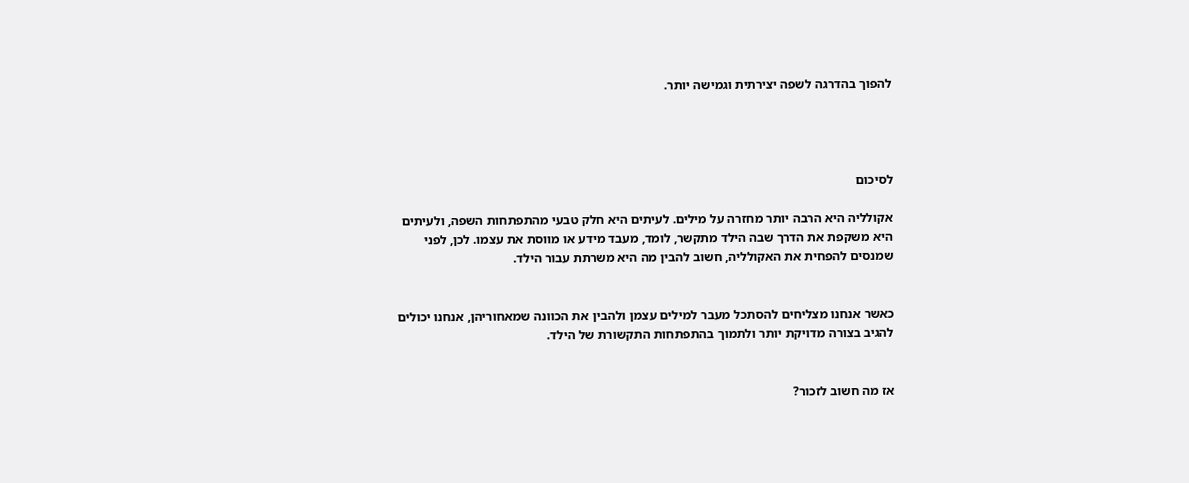להפוך בהדרגה לשפה יצירתית וגמישה יותר.




לסיכום

אקולליה היא הרבה יותר מחזרה על מילים. לעיתים היא חלק טבעי מהתפתחות השפה, ולעיתים היא משקפת את הדרך שבה הילד מתקשר, לומד, מעבד מידע או מווסת את עצמו. לכן, לפני שמנסים להפחית את האקולליה, חשוב להבין מה היא משרתת עבור הילד.


כאשר אנחנו מצליחים להסתכל מעבר למילים עצמן ולהבין את הכוונה שמאחוריהן, אנחנו יכולים להגיב בצורה מדויקת יותר ולתמוך בהתפתחות התקשורת של הילד.


אז מה חשוב לזכור?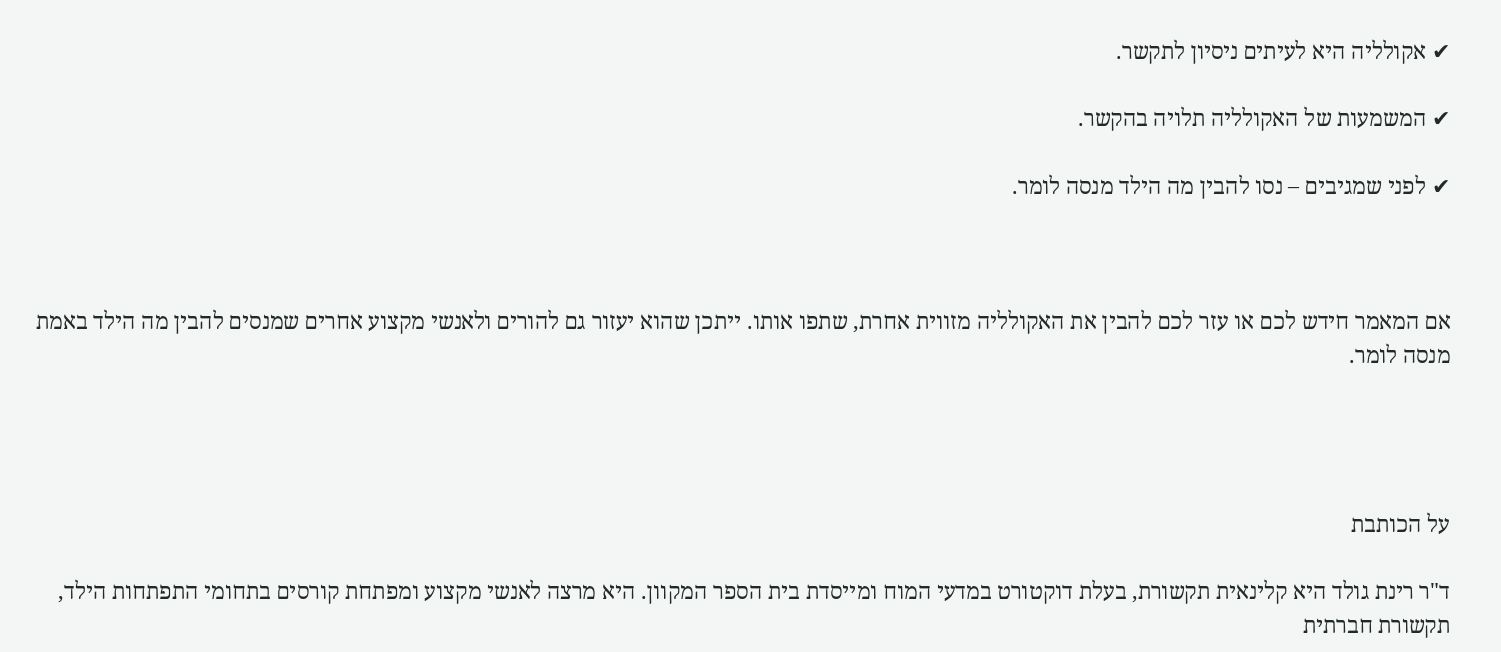✔ אקולליה היא לעיתים ניסיון לתקשר.

✔ המשמעות של האקולליה תלויה בהקשר.

✔ לפני שמגיבים – נסו להבין מה הילד מנסה לומר.



אם המאמר חידש לכם או עזר לכם להבין את האקולליה מזווית אחרת, שתפו אותו. ייתכן שהוא יעזור גם להורים ולאנשי מקצוע אחרים שמנסים להבין מה הילד באמת מנסה לומר.




על הכותבת

ד"ר רינת גולד היא קלינאית תקשורת, בעלת דוקטורט במדעי המוח ומייסדת בית הספר המקוון. היא מרצה לאנשי מקצוע ומפתחת קורסים בתחומי התפתחות הילד, תקשורת חברתית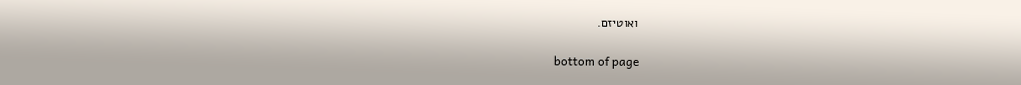ואוטיזם.

bottom of page